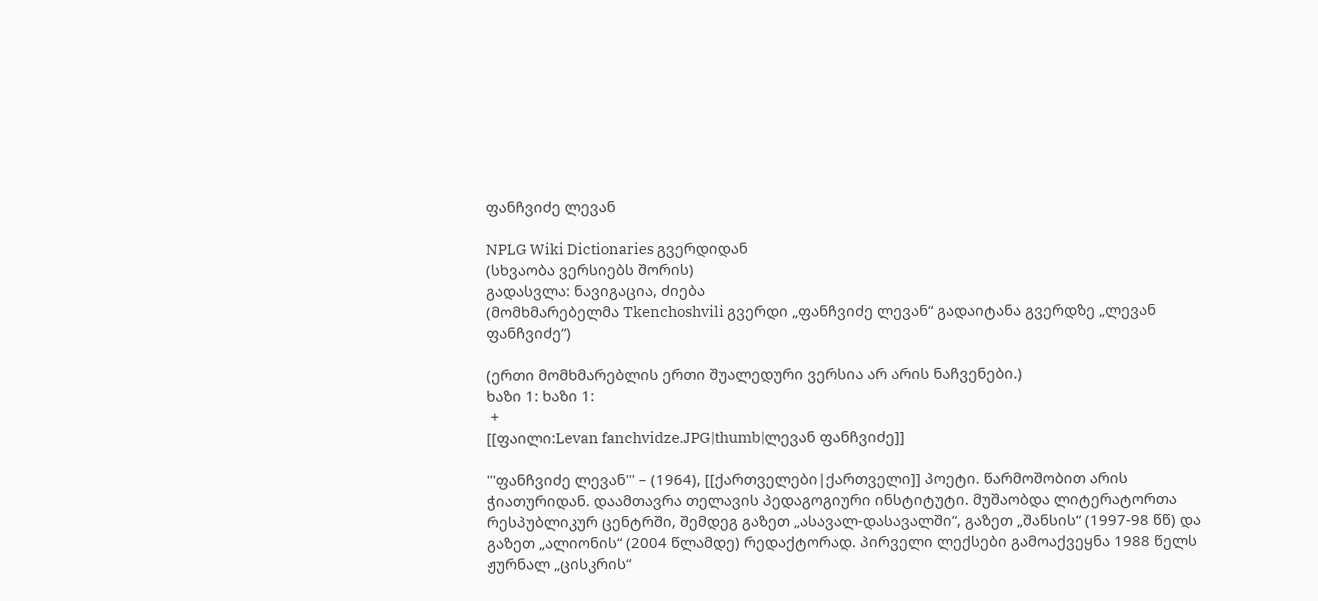ფანჩვიძე ლევან

NPLG Wiki Dictionaries გვერდიდან
(სხვაობა ვერსიებს შორის)
გადასვლა: ნავიგაცია, ძიება
(მომხმარებელმა Tkenchoshvili გვერდი „ფანჩვიძე ლევან“ გადაიტანა გვერდზე „ლევან ფანჩვიძე“)

(ერთი მომხმარებლის ერთი შუალედური ვერსია არ არის ნაჩვენები.)
ხაზი 1: ხაზი 1:
 +
[[ფაილი:Levan fanchvidze.JPG|thumb|ლევან ფანჩვიძე]]

'''ფანჩვიძე ლევან''' – (1964), [[ქართველები|ქართველი]] პოეტი. წარმოშობით არის ჭიათურიდან. დაამთავრა თელავის პედაგოგიური ინსტიტუტი. მუშაობდა ლიტერატორთა რესპუბლიკურ ცენტრში, შემდეგ გაზეთ „ასავალ-დასავალში“, გაზეთ „შანსის“ (1997-98 წწ) და გაზეთ „ალიონის“ (2004 წლამდე) რედაქტორად. პირველი ლექსები გამოაქვეყნა 1988 წელს ჟურნალ „ცისკრის“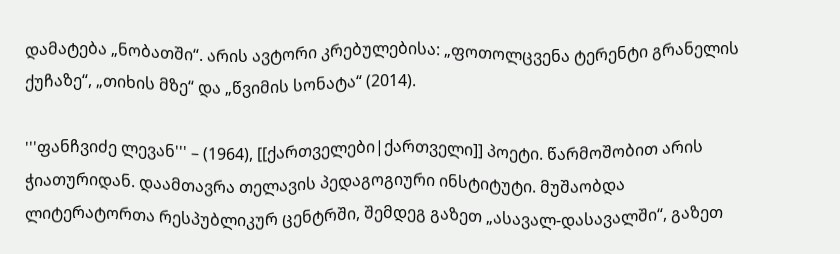დამატება „ნობათში“. არის ავტორი კრებულებისა: „ფოთოლცვენა ტერენტი გრანელის ქუჩაზე“, „თიხის მზე“ და „წვიმის სონატა“ (2014).

'''ფანჩვიძე ლევან''' – (1964), [[ქართველები|ქართველი]] პოეტი. წარმოშობით არის ჭიათურიდან. დაამთავრა თელავის პედაგოგიური ინსტიტუტი. მუშაობდა ლიტერატორთა რესპუბლიკურ ცენტრში, შემდეგ გაზეთ „ასავალ-დასავალში“, გაზეთ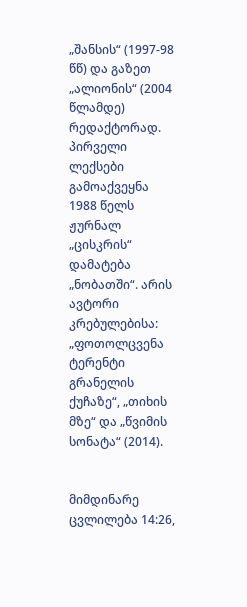„შანსის“ (1997-98 წწ) და გაზეთ „ალიონის“ (2004 წლამდე) რედაქტორად. პირველი ლექსები გამოაქვეყნა 1988 წელს ჟურნალ „ცისკრის“ დამატება „ნობათში“. არის ავტორი კრებულებისა: „ფოთოლცვენა ტერენტი გრანელის ქუჩაზე“, „თიხის მზე“ და „წვიმის სონატა“ (2014).


მიმდინარე ცვლილება 14:26,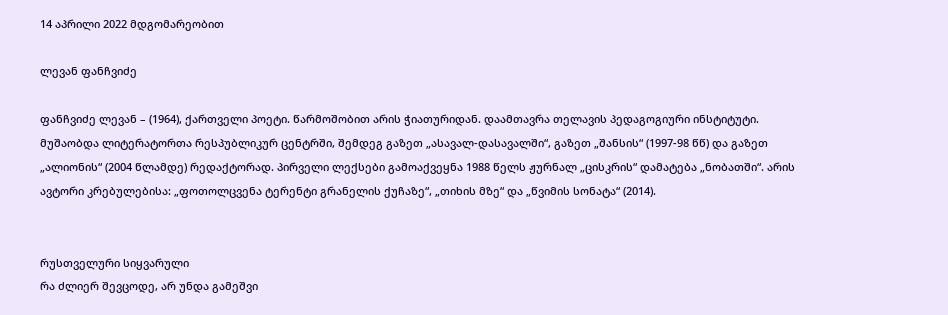14 აპრილი 2022 მდგომარეობით

ლევან ფანჩვიძე

ფანჩვიძე ლევან – (1964), ქართველი პოეტი. წარმოშობით არის ჭიათურიდან. დაამთავრა თელავის პედაგოგიური ინსტიტუტი. მუშაობდა ლიტერატორთა რესპუბლიკურ ცენტრში, შემდეგ გაზეთ „ასავალ-დასავალში“, გაზეთ „შანსის“ (1997-98 წწ) და გაზეთ „ალიონის“ (2004 წლამდე) რედაქტორად. პირველი ლექსები გამოაქვეყნა 1988 წელს ჟურნალ „ცისკრის“ დამატება „ნობათში“. არის ავტორი კრებულებისა: „ფოთოლცვენა ტერენტი გრანელის ქუჩაზე“, „თიხის მზე“ და „წვიმის სონატა“ (2014).


რუსთველური სიყვარული
რა ძლიერ შევცოდე, არ უნდა გამეშვი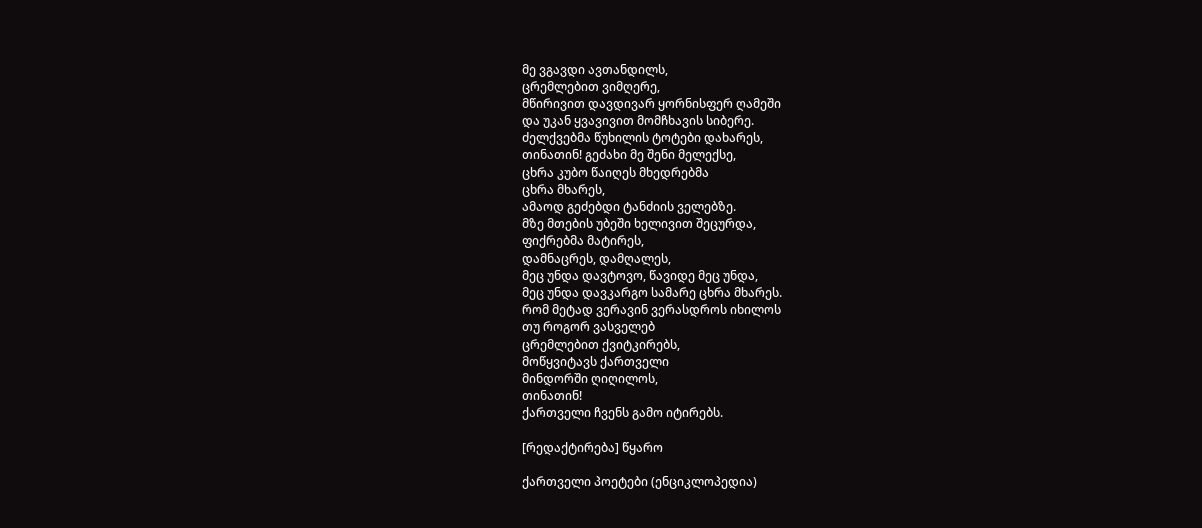მე ვგავდი ავთანდილს,
ცრემლებით ვიმღერე,
მწირივით დავდივარ ყორნისფერ ღამეში
და უკან ყვავივით მომჩხავის სიბერე.
ძელქვებმა წუხილის ტოტები დახარეს,
თინათინ! გეძახი მე შენი მელექსე,
ცხრა კუბო წაიღეს მხედრებმა
ცხრა მხარეს,
ამაოდ გეძებდი ტანძიის ველებზე.
მზე მთების უბეში ხელივით შეცურდა,
ფიქრებმა მატირეს,
დამნაცრეს, დამღალეს,
მეც უნდა დავტოვო, წავიდე მეც უნდა,
მეც უნდა დავკარგო სამარე ცხრა მხარეს.
რომ მეტად ვერავინ ვერასდროს იხილოს
თუ როგორ ვასველებ
ცრემლებით ქვიტკირებს,
მოწყვიტავს ქართველი
მინდორში ღიღილოს,
თინათინ!
ქართველი ჩვენს გამო იტირებს.

[რედაქტირება] წყარო

ქართველი პოეტები (ენციკლოპედია)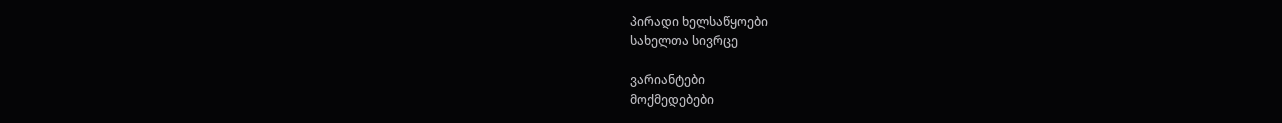პირადი ხელსაწყოები
სახელთა სივრცე

ვარიანტები
მოქმედებები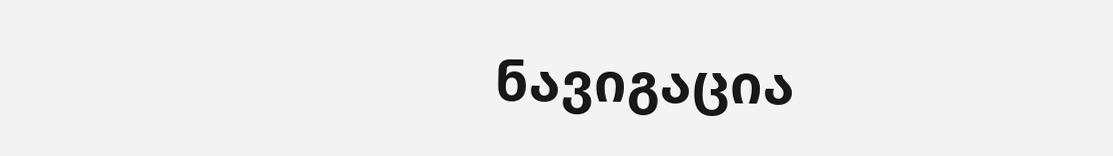ნავიგაცია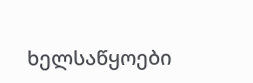ხელსაწყოები